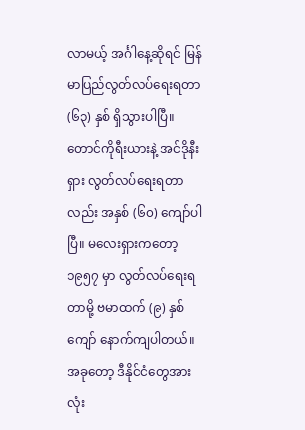လာမယ့် အင်္ဂါနေ့ဆိုရင် မြန်မာပြည်လွတ်လပ်ရေးရတာ (၆၃) နှစ် ရှိသွားပါပြီ။ တောင်ကိုရီးယားနဲ့ အင်ဒိုနီးရှား လွတ်လပ်ရေးရတာလည်း အနှစ် (၆၀) ကျော်ပါပြီ။ မလေးရှားကတော့ ၁၉၅၇ မှာ လွတ်လပ်ရေးရတာမို့ ဗမာထက် (၉) နှစ်ကျော် နောက်ကျပါတယ်။ အခုတော့ ဒီနိုင်ငံတွေအားလုံး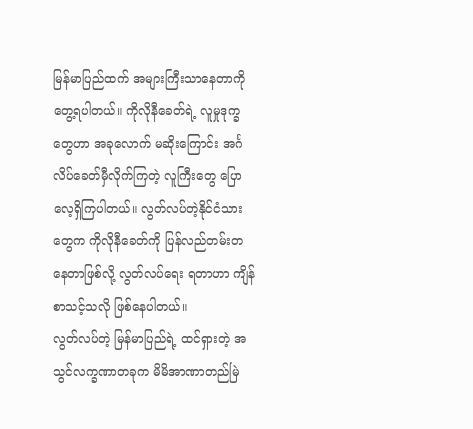မြန်မာပြည်ထက် အများကြီးသာနေတာကို တွေ့ရပါတယ်။ ကိုလိုနီခေတ်ရဲ့ လူမှုဒုက္ခတွေဟာ အခုလောက် မဆိုးကြောင်း အင်္ဂလိပ်ခေတ်မှီလိုက်ကြတဲ့ လူကြီးတွေ ပြောလေ့ရှိကြပါတယ်။ လွတ်လပ်တဲ့နိုင်ငံသားတွေက ကိုလိုနီခေတ်ကို ပြန်လည်တမ်းတနေတာဖြစ်လို့ လွတ်လပ်ရေး ရတာဟာ ကျိန်စာသင့်သလို ဖြစ်နေပါတယ်။
လွတ်လပ်တဲ့ မြန်မာပြည်ရဲ့ ထင်ရှားတဲ့ အသွင်လက္ခဏာတခုက မိမိအာဏာတည်မြဲ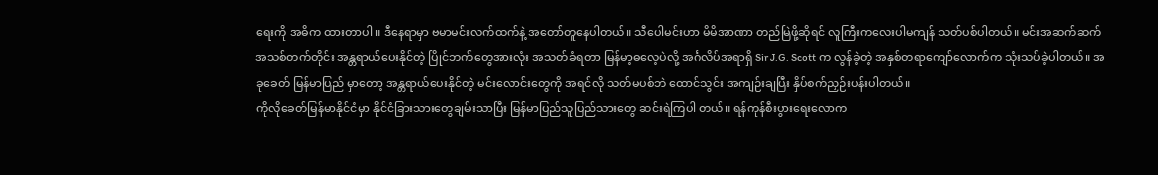ရေးကို အဓိက ထားတာပါ။ ဒီနေရာမှာ ဗမာမင်းလက်ထက်နဲ့ အတော်တူနေပါတယ်။ သီပေါမင်းဟာ မိမိအာဏာ တည်မြဲဖို့ဆိုရင် လူကြီးကလေးပါမကျန် သတ်ပစ်ပါတယ်။ မင်းအဆက်ဆက် အသစ်တက်တိုင်း အန္တရာယ်ပေးနိုင်တဲ့ ပြိုင်ဘက်တွေအားလုံး အသတ်ခံရတာ မြန်မာ့ဓလေ့ပဲလို့ အင်္ဂလိပ်အရာရှိ Sir J.G. Scott က လွန်ခဲ့တဲ့ အနှစ်တရာကျော်လောက်က သုံးသပ်ခဲ့ပါတယ်။ အခုခေတ် မြန်မာပြည် မှာတော့ အန္တရာယ်ပေးနိုင်တဲ့ မင်းလောင်းတွေကို အရင်လို သတ်မပစ်ဘဲ ထောင်သွင်း အကျဉ်းချပြီး နှိပ်စက်ညှဉ်းပန်းပါတယ်။
ကိုလိုခေတ်မြန်မာနိုင်ငံမှာ နိုင်ငံခြားသားတွေချမ်းသာပြီး မြန်မာပြည်သူပြည်သားတွေ ဆင်းရဲကြပါ တယ်။ ရန်ကုန်စီးပွားရေးလောက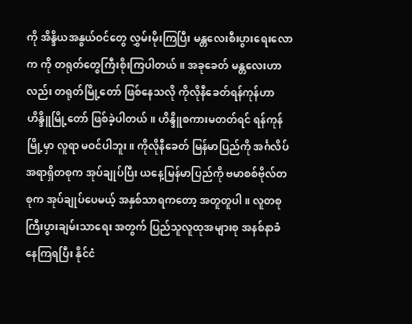ကို အိန္ဒိယအနွယ်ဝင်တွေ လွှမ်းမိုးကြပြီး မန္တလေးစီးပွားရေးလောက ကို တရုတ်တွေကြီးစိုးကြပါတယ်။ အခုခေတ် မန္တလေးဟာလည်း တရုတ်မြို့တော် ဖြစ်နေသလို ကိုလိုနီခေတ်ရန်ကုန်ဟာ ဟိန္ဒိူမြို့တော် ဖြစ်ခဲ့ပါတယ်။ ဟိန္ဒိူစကားမတတ်ရင် ရန်ကုန်မြို့မှာ လူရာ မဝင်ပါဘူး။ ကိုလိုနီခေတ် မြန်မာပြည်ကို အင်္ဂလိပ်အရာရှိတစုက အုပ်ချုပ်ပြီး ယနေ့မြန်မာပြည်ကို ဗမာစစ်ဗိုလ်တစုက အုပ်ချုပ်ပေမယ့် အနှစ်သာရကတော့ အတူတူပါ။ လူတစု ကြီးပွားချမ်းသာရေး အတွက် ပြည်သူလူထုအများစု အနစ်နာခံနေကြရပြီး နိုင်ငံ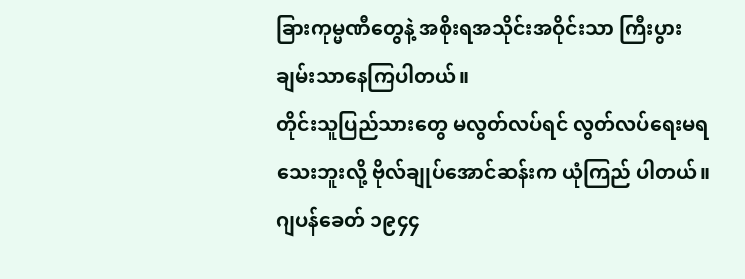ခြားကုမ္မဏီတွေနဲ့ အစိုးရအသိုင်းအဝိုင်းသာ ကြီးပွားချမ်းသာနေကြပါတယ်။
တိုင်းသူပြည်သားတွေ မလွတ်လပ်ရင် လွတ်လပ်ရေးမရသေးဘူးလို့ ဗိုလ်ချုပ်အောင်ဆန်းက ယုံကြည် ပါတယ်။ ဂျပန်ခေတ် ၁၉၄၄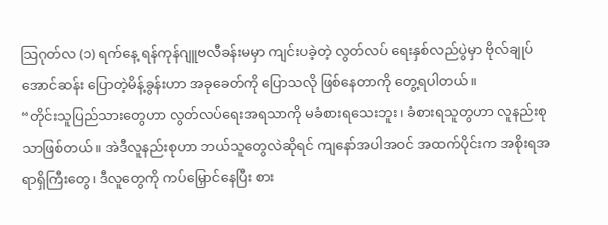သြဂုတ်လ (၁) ရက်နေ့ ရန်ကုန်ဂျူဗလီခန်းမမှာ ကျင်းပခဲ့တဲ့ လွတ်လပ် ရေးနှစ်လည်ပွဲမှာ ဗိုလ်ချုပ်အောင်ဆန်း ပြောတဲ့မိန့်ခွန်းဟာ အခုခေတ်ကို ပြောသလို ဖြစ်နေတာကို တွေ့ရပါတယ်။
“တိုင်းသူပြည်သားတွေဟာ လွတ်လပ်ရေးအရသာကို မခံစားရသေးဘူး၊ ခံစားရသူတွဟာ လူနည်းစုသာဖြစ်တယ်။ အဲဒီလူနည်းစုဟာ ဘယ်သူတွေလဲဆိုရင် ကျနော်အပါအဝင် အထက်ပိုင်းက အစိုးရအရာရှိကြီးတွေ၊ ဒီလူတွေကို ကပ်မြှောင်နေပြီး စား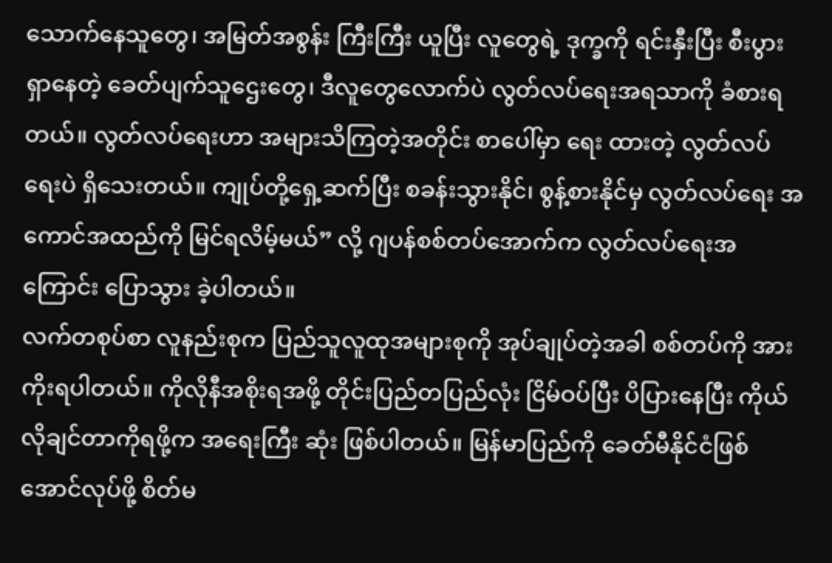သောက်နေသူတွေ၊ အမြတ်အစွန်း ကြီးကြီး ယူပြီး လူတွေရဲ့ ဒုက္ခကို ရင်းနှီးပြီး စီးပွားရှာနေတဲ့ ခေတ်ပျက်သူဌေးတွေ၊ ဒီလူတွေလောက်ပဲ လွတ်လပ်ရေးအရသာကို ခံစားရတယ်။ လွတ်လပ်ရေးဟာ အများသိကြတဲ့အတိုင်း စာပေါ်မှာ ရေး ထားတဲ့ လွတ်လပ်ရေးပဲ ရှိသေးတယ်။ ကျုပ်တို့ရှေ့ဆက်ပြီး စခန်းသွားနိုင်၊ စွန့်စားနိုင်မှ လွတ်လပ်ရေး အကောင်အထည်ကို မြင်ရလိမ့်မယ်” လို့ ဂျပန်စစ်တပ်အောက်က လွတ်လပ်ရေးအကြောင်း ပြောသွား ခဲ့ပါတယ်။
လက်တစုပ်စာ လူနည်းစုက ပြည်သူလူထုအများစုကို အုပ်ချုပ်တဲ့အခါ စစ်တပ်ကို အားကိုးရပါတယ်။ ကိုလိုနီအစိုးရအဖို့ တိုင်းပြည်တပြည်လုံး ငြိမ်ဝပ်ပြီး ပိပြားနေပြီး ကိုယ်လိုချင်တာကိုရဖို့က အရေးကြီး ဆုံး ဖြစ်ပါတယ်။ မြန်မာပြည်ကို ခေတ်မီနိုင်ငံဖြစ်အောင်လုပ်ဖို့ စိတ်မ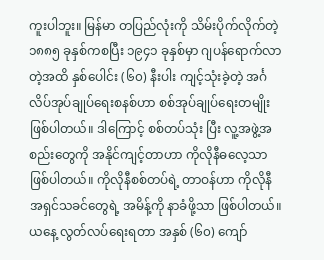ကူးပါဘူး။ မြန်မာ တပြည်လုံးကို သိမ်းပိုက်လိုက်တဲ့ ၁၈၈၅ ခုနှစ်ကစပြီး ၁၉၄၁ ခုနှစ်မှာ ဂျပန်ရောက်လာတဲ့အထိ နှစ်ပေါင်း (၆၀) နီးပါး ကျင့်သုံးခဲ့တဲ့ အင်္ဂလိပ်အုပ်ချုပ်ရေးစနစ်ဟာ စစ်အုပ်ချုပ်ရေးတမျိုး ဖြစ်ပါတယ်။ ဒါကြောင့် စစ်တပ်သုံး ပြီး လူ့အဖွဲ့အစည်းတွေကို အနိုင်ကျင့်တာဟာ ကိုလိုနီဓလေ့သာ ဖြစ်ပါတယ်။ ကိုလိုနီစစ်တပ်ရဲ့ တာဝန်ဟာ ကိုလိုနီအရှင်သခင်တွေရဲ့ အမိန့်ကို နာခံဖို့သာ ဖြစ်ပါတယ်။
ယနေ့ လွတ်လပ်ရေးရတာ အနှစ် (၆၀) ကျော်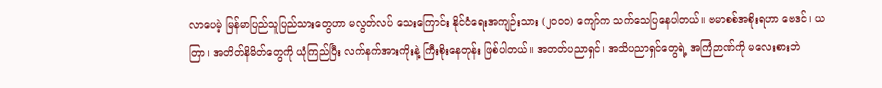လာပေမဲ့ မြန်မာပြည်သူပြည်သားတွေဟာ မလွတ်လပ် သေးကြောင်း နိုင်ငံရေးအကျဉ်းသား (၂၀၀၀) ကျော်က သက်သေပြနေပါတယ်။ ဗမာစစ်အစိုးရဟာ ဗေဒင်၊ ယတြာ၊ အတိတ်နိမိတ်တွေကို ယုံကြည်ပြီး လက်နက်အားကိုးနဲ့ ကြီးစိုးနေတုန်း ဖြစ်ပါတယ်။ အတတ်ပညာရှင်၊ အသိပညာရှင်တွေရဲ့ အကြံဉာဏ်ကို မလေးစားဘဲ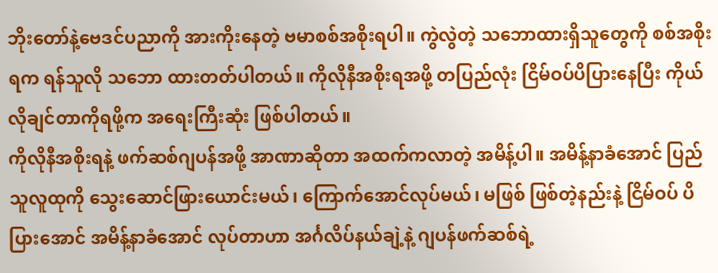ဘိုးတော်နဲ့ဗေဒင်ပညာကို အားကိုးနေတဲ့ ဗမာစစ်အစိုးရပါ။ ကွဲလွဲတဲ့ သဘောထားရှိသူတွေကို စစ်အစိုးရက ရန်သူလို သဘော ထားတတ်ပါတယ်။ ကိုလိုနီအစိုးရအဖို့ တပြည်လုံး ငြိမ်ဝပ်ပိပြားနေပြီး ကိုယ်လိုချင်တာကိုရဖို့က အရေးကြီးဆုံး ဖြစ်ပါတယ်။
ကိုလိုနီအစိုးရနဲ့ ဖက်ဆစ်ဂျပန်အဖို့ အာဏာဆိုတာ အထက်ကလာတဲ့ အမိန့်ပါ။ အမိန့်နာခံအောင် ပြည်သူလူထုကို သွေးဆောင်ဖြားယောင်းမယ်၊ ကြောက်အောင်လုပ်မယ်၊ မဖြစ် ဖြစ်တဲ့နည်းနဲ့ ငြိမ်ဝပ် ပိပြားအောင် အမိန့်နာခံအောင် လုပ်တာဟာ အင်္ဂလိပ်နယ်ချဲ့နဲ့ ဂျပန်ဖက်ဆစ်ရဲ့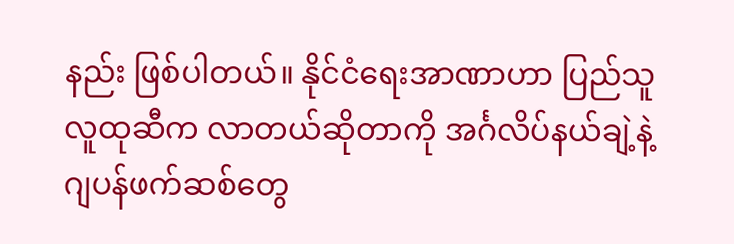နည်း ဖြစ်ပါတယ်။ နိုင်ငံရေးအာဏာဟာ ပြည်သူလူထုဆီက လာတယ်ဆိုတာကို အင်္ဂလိပ်နယ်ချဲ့နဲ့ ဂျပန်ဖက်ဆစ်တွေ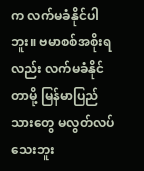က လက်မခံနိုင်ပါဘူး။ ဗမာစစ်အစိုးရလည်း လက်မခံနိုင်တာမို့ မြန်မာပြည်သားတွေ မလွတ်လပ်သေးဘူး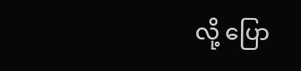လို့ ပြော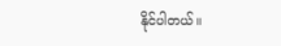နိုင်ပါတယ်။